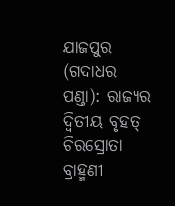ଯାଜପୁର (ଗଦାଧର ପଣ୍ଡା): ରାଜ୍ୟର ଦ୍ବିତୀୟ ବୃହତ୍ ଚିରସ୍ରୋତା ବ୍ରାହ୍ମଣୀ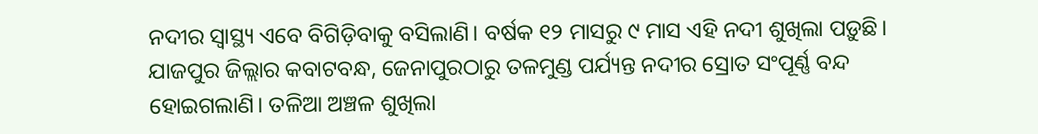ନଦୀର ସ୍ବାସ୍ଥ୍ୟ ଏବେ ବିଗିଡ଼ିବାକୁ ବସିଲାଣି। ବର୍ଷକ ୧୨ ମାସରୁ ୯ ମାସ ଏହି ନଦୀ ଶୁଖିଲା ପଡ଼ୁଛି। ଯାଜପୁର ଜିଲ୍ଲାର କବାଟବନ୍ଧ, ଜେନାପୁରଠାରୁ ତଳମୁଣ୍ଡ ପର୍ଯ୍ୟନ୍ତ ନଦୀର ସ୍ରୋତ ସଂପୂର୍ଣ୍ଣ ବନ୍ଦ ହୋଇଗଲାଣି। ତଳିଆ ଅଞ୍ଚଳ ଶୁଖିଲା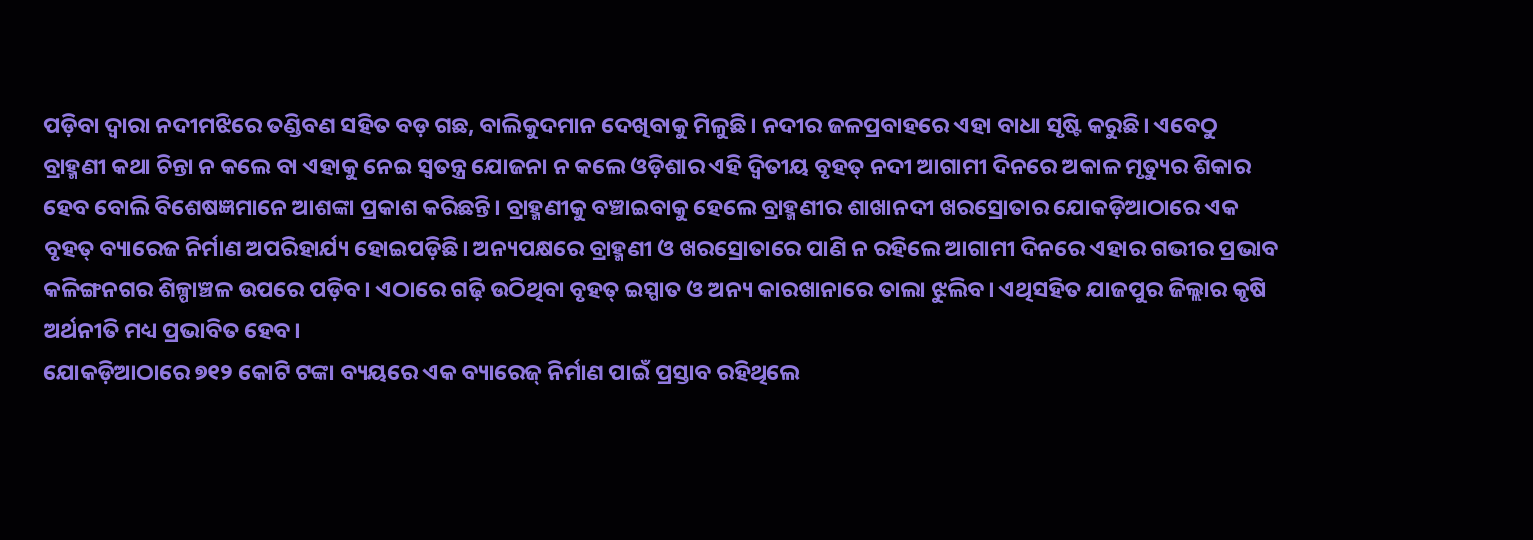ପଡ଼ିବା ଦ୍ବାରା ନଦୀମଝିରେ ତଣ୍ଡିବଣ ସହିତ ବଡ଼ ଗଛ, ବାଲିକୁଦମାନ ଦେଖିବାକୁ ମିଳୁଛି। ନଦୀର ଜଳପ୍ରବାହରେ ଏହା ବାଧା ସୃଷ୍ଟି କରୁଛି। ଏବେଠୁ ବ୍ରାହ୍ମଣୀ କଥା ଚିନ୍ତା ନ କଲେ ବା ଏହାକୁ ନେଇ ସ୍ବତନ୍ତ୍ର ଯୋଜନା ନ କଲେ ଓଡ଼ିଶାର ଏହି ଦ୍ବିତୀୟ ବୃହତ୍ ନଦୀ ଆଗାମୀ ଦିନରେ ଅକାଳ ମୃତ୍ୟୁର ଶିକାର ହେବ ବୋଲି ବିଶେଷଜ୍ଞମାନେ ଆଶଙ୍କା ପ୍ରକାଶ କରିଛନ୍ତି। ବ୍ରାହ୍ମଣୀକୁ ବଞ୍ଚାଇବାକୁ ହେଲେ ବ୍ରାହ୍ମଣୀର ଶାଖାନଦୀ ଖରସ୍ରୋତାର ଯୋକଡ଼ିଆଠାରେ ଏକ ବୃହତ୍ ବ୍ୟାରେଜ ନିର୍ମାଣ ଅପରିହାର୍ଯ୍ୟ ହୋଇପଡ଼ିଛି। ଅନ୍ୟପକ୍ଷରେ ବ୍ରାହ୍ମଣୀ ଓ ଖରସ୍ରୋତାରେ ପାଣି ନ ରହିଲେ ଆଗାମୀ ଦିନରେ ଏହାର ଗଭୀର ପ୍ରଭାବ କଳିଙ୍ଗନଗର ଶିଳ୍ପାଞ୍ଚଳ ଉପରେ ପଡ଼ିବ। ଏଠାରେ ଗଢ଼ି ଉଠିଥିବା ବୃହତ୍ ଇସ୍ପାତ ଓ ଅନ୍ୟ କାରଖାନାରେ ତାଲା ଝୁଲିବ। ଏଥିସହିତ ଯାଜପୁର ଜିଲ୍ଲାର କୃଷି ଅର୍ଥନୀତି ମଧ୍ୟ ପ୍ରଭାବିତ ହେବ।
ଯୋକଡ଼ିଆଠାରେ ୭୧୨ କୋଟି ଟଙ୍କା ବ୍ୟୟରେ ଏକ ବ୍ୟାରେଜ୍ ନିର୍ମାଣ ପାଇଁ ପ୍ରସ୍ତାବ ରହିଥିଲେ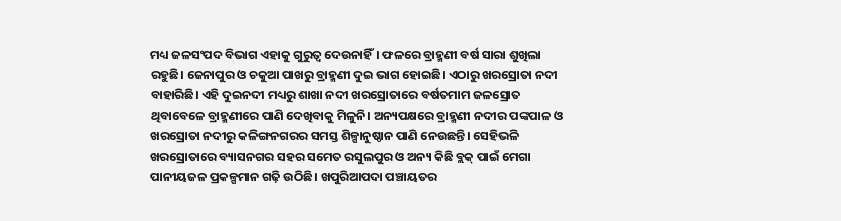ମଧ୍ୟ ଜଳସଂପଦ ବିଭାଗ ଏହାକୁ ଗୁରୁତ୍ବ ଦେଉନାହିଁ। ଫଳରେ ବ୍ରାହ୍ମଣୀ ବର୍ଷ ସାରା ଶୁଖିଲା ରହୁଛି। ଜେନାପୁର ଓ ଚକୁଆ ପାଖରୁ ବ୍ରାହ୍ମଣୀ ଦୁଇ ଭାଗ ହୋଇଛି। ଏଠାରୁ ଖରସ୍ରୋତା ନଦୀ ବାହାରିଛି। ଏହି ଦୁଇନଦୀ ମଧ୍ୟରୁ ଶାଖା ନଦୀ ଖରସ୍ରୋତାରେ ବର୍ଷତମାମ ଜଳସ୍ରୋତ ଥିବାବେଳେ ବ୍ରାହ୍ମଣୀରେ ପାଣି ଦେଖିବାକୁ ମିଳୁନି। ଅନ୍ୟପକ୍ଷରେ ବ୍ରାହ୍ମଣୀ ନଦୀର ପଙ୍କପାଳ ଓ ଖରସ୍ରୋତା ନଦୀରୁ କଳିଙ୍ଗନଗରର ସମସ୍ତ ଶିଳ୍ପାନୁଷ୍ଠାନ ପାଣି ନେଉଛନ୍ତି। ସେହିଭଳି ଖରସ୍ରୋତାରେ ବ୍ୟାସନଗର ସହର ସମେତ ରସୁଲପୁର ଓ ଅନ୍ୟ କିଛି ବ୍ଲକ୍ ପାଇଁ ମେଗା ପାନୀୟଜଳ ପ୍ରକଳ୍ପମାନ ଗଢ଼ି ଉଠିଛି। ଖପୁରିଆପଦା ପଞ୍ଚାୟତର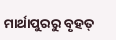ମାର୍ଥାପୁରରୁ ବୃହତ୍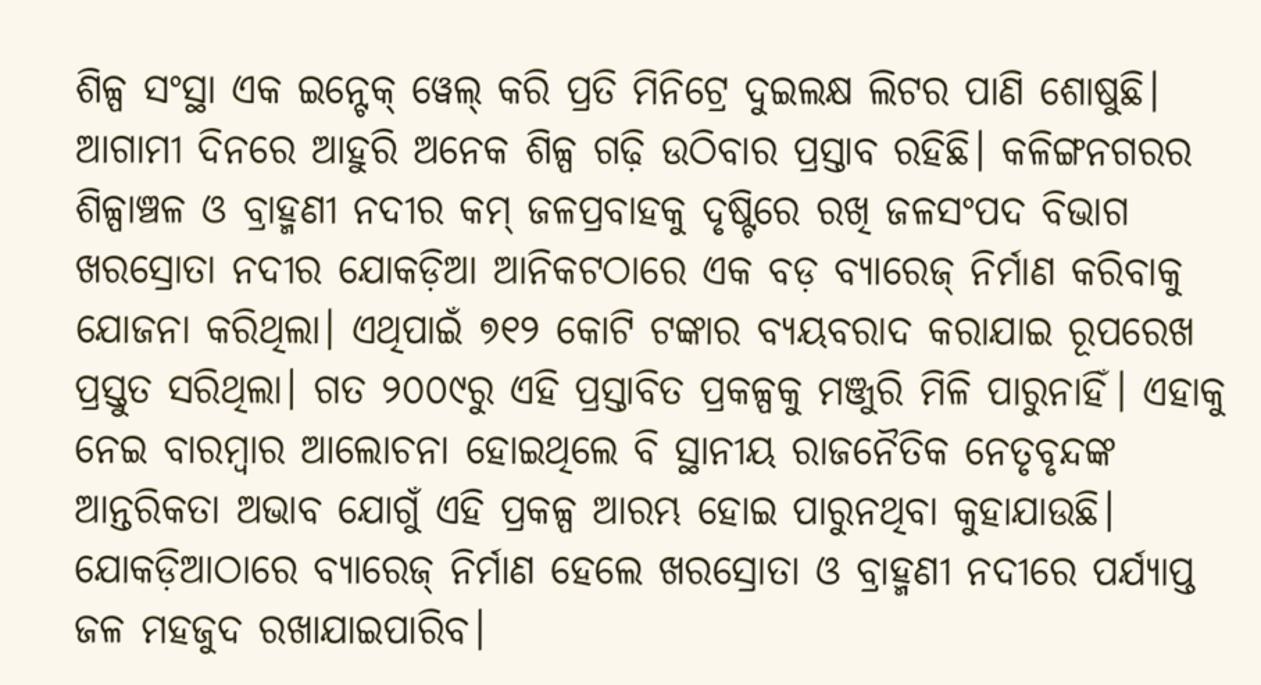ଶିଳ୍ପ ସଂସ୍ଥା ଏକ ଇନ୍ଟେକ୍ ୱେଲ୍ କରି ପ୍ରତି ମିନିଟ୍ରେ ଦୁଇଲକ୍ଷ ଲିଟର ପାଣି ଶୋଷୁଛି। ଆଗାମୀ ଦିନରେ ଆହୁରି ଅନେକ ଶିଳ୍ପ ଗଢ଼ି ଉଠିବାର ପ୍ରସ୍ତାବ ରହିଛି। କଳିଙ୍ଗନଗରର ଶିଳ୍ପାଞ୍ଚଳ ଓ ବ୍ରାହ୍ମଣୀ ନଦୀର କମ୍ ଜଳପ୍ରବାହକୁ ଦୃଷ୍ଟିରେ ରଖି ଜଳସଂପଦ ବିଭାଗ ଖରସ୍ରୋତା ନଦୀର ଯୋକଡ଼ିଆ ଆନିକଟଠାରେ ଏକ ବଡ଼ ବ୍ୟାରେଜ୍ ନିର୍ମାଣ କରିବାକୁ ଯୋଜନା କରିଥିଲା। ଏଥିପାଇଁ ୭୧୨ କୋଟି ଟଙ୍କାର ବ୍ୟୟବରାଦ କରାଯାଇ ରୂପରେଖ ପ୍ରସ୍ତୁତ ସରିଥିଲା। ଗତ ୨୦୦୯ରୁ ଏହି ପ୍ରସ୍ତାବିତ ପ୍ରକଳ୍ପକୁ ମଞ୍ଜୁରି ମିଳି ପାରୁନାହିଁ। ଏହାକୁ ନେଇ ବାରମ୍ବାର ଆଲୋଚନା ହୋଇଥିଲେ ବି ସ୍ଥାନୀୟ ରାଜନୈତିକ ନେତୃବୃନ୍ଦଙ୍କ ଆନ୍ତରିକତା ଅଭାବ ଯୋଗୁଁ ଏହି ପ୍ରକଳ୍ପ ଆରମ୍ଭ ହୋଇ ପାରୁନଥିବା କୁହାଯାଉଛି।
ଯୋକଡ଼ିଆଠାରେ ବ୍ୟାରେଜ୍ ନିର୍ମାଣ ହେଲେ ଖରସ୍ରୋତା ଓ ବ୍ରାହ୍ମଣୀ ନଦୀରେ ପର୍ଯ୍ୟାପ୍ତ ଜଳ ମହଜୁଦ ରଖାଯାଇପାରିବ।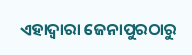ଏହାଦ୍ବାରା ଜେନାପୁରଠାରୁ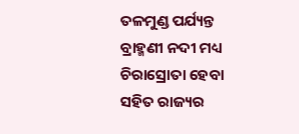ତଳମୁଣ୍ଡ ପର୍ଯ୍ୟନ୍ତ ବ୍ରାହ୍ମଣୀ ନଦୀ ମଧ୍ୟ ଚିରାସ୍ରୋତା ହେବା ସହିତ ରାଜ୍ୟର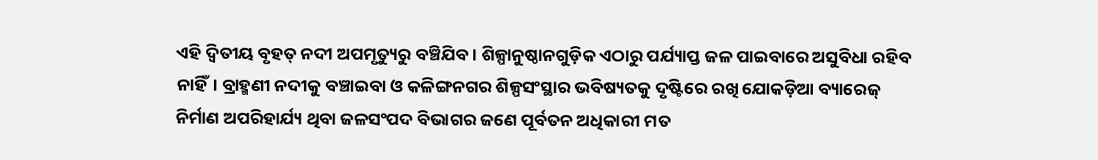ଏହି ଦ୍ବିତୀୟ ବୃହତ୍ ନଦୀ ଅପମୃତ୍ୟୁରୁ ବଞ୍ଚିଯିବ। ଶିଳ୍ପାନୁଷ୍ଠାନଗୁଡ଼ିକ ଏଠାରୁ ପର୍ଯ୍ୟାପ୍ତ ଜଳ ପାଇବାରେ ଅସୁବିଧା ରହିବ ନାହିଁ। ବ୍ରାହ୍ମଣୀ ନଦୀକୁ ବଞ୍ଚାଇବା ଓ କଳିଙ୍ଗନଗର ଶିଳ୍ପସଂସ୍ଥାର ଭବିଷ୍ୟତକୁ ଦୃଷ୍ଟିରେ ରଖି ଯୋକଡ଼ିଆ ବ୍ୟାରେଜ୍ ନିର୍ମାଣ ଅପରିହାର୍ଯ୍ୟ ଥିବା ଜଳସଂପଦ ବିଭାଗର ଜଣେ ପୂର୍ବତନ ଅଧିକାରୀ ମତ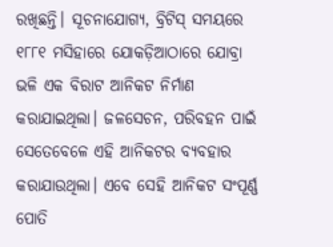ରଖିଛନ୍ତି। ସୂଚନାଯୋଗ୍ୟ, ବ୍ରିଟିସ୍ ସମୟରେ ୧୮୮୧ ମସିହାରେ ଯୋକଡ଼ିଆଠାରେ ଯୋବ୍ରା ଭଳି ଏକ ବିରାଟ ଆନିକଟ ନିର୍ମାଣ କରାଯାଇଥିଲା। ଜଳସେଚନ, ପରିବହନ ପାଇଁ ସେତେବେଳେ ଏହି ଆନିକଟର ବ୍ୟବହାର କରାଯାଉଥିଲା। ଏବେ ସେହି ଆନିକଟ ସଂପୂର୍ଣ୍ଣ ପୋତି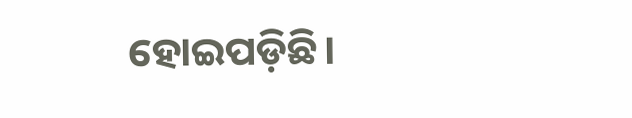ହୋଇପଡ଼ିଛି।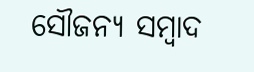ସୌଜନ୍ୟ ସମ୍ବାଦ